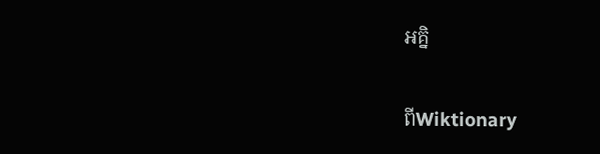អគ្និ

ពីWiktionary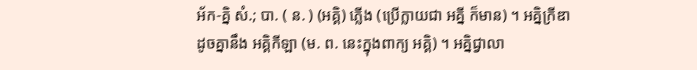អ័ក-គ្និ សំ.; បា. ( ន. ) (អគ្គិ) ភ្លើង (ប្រើក្លាយជា អគ្នី ក៏មាន) ។ អគ្និក្រីឌា ដូចគ្នានឹង អគ្គិកីឡា (ម. ព. នេះក្នុងពាក្យ អគ្គិ) ។ អគ្និជ្វាលា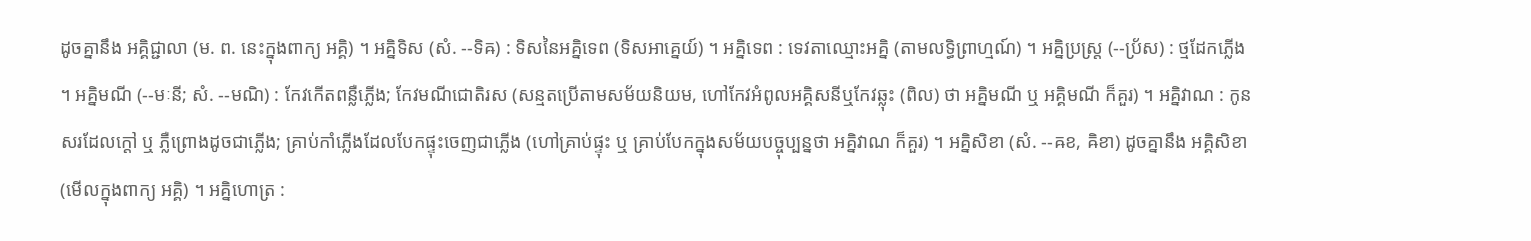ដូចគ្នានឹង អគ្គិជ្ជាលា (ម. ព. នេះក្នុងពាក្យ អគ្គិ) ។ អគ្និទិស (សំ. --ទិឝ) : ទិសនៃអគ្និទេព (ទិសអាគ្នេយ៍) ។ អគ្និទេព : ទេវតាឈ្មោះអគ្និ (តាមលទ្ធិព្រាហ្មណ៍) ។ អគ្និប្រស្រ្ត (--ប្រ័ស) : ថ្មដែកភ្លើង ។ អគ្និមណី (--មៈនី; សំ. --មណិ) : កែវកើតពន្លឺភ្លើង; កែវមណីជោតិរស (សន្មតប្រើតាមសម័យនិយម, ហៅកែវអំពូលអគ្គិសនីឬកែវឆ្លុះ (ពិល) ថា អគ្និមណី ឬ អគ្គិមណី ក៏គួរ) ។ អគ្និវាណ : កូនសរដែលក្ដៅ ឬ ភ្លឺព្រោងដូចជាភ្លើង; គ្រាប់កាំភ្លើងដែលបែកផ្ទុះចេញជាភ្លើង (ហៅគ្រាប់ផ្ទុះ ឬ គ្រាប់បែកក្នុងសម័យបច្ចុប្បន្នថា អគ្និវាណ ក៏គួរ) ។ អគ្និសិខា (សំ. --ឝខ, ឝិខា) ដូចគ្នានឹង អគ្គិសិខា (មើលក្នុងពាក្យ អគ្គិ) ។ អគ្និហោត្រ :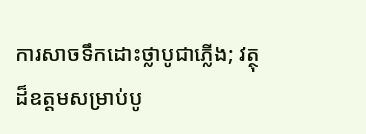ការសាចទឹកដោះថ្លាបូជាភ្លើង; វត្ថុដ៏ឧត្ដមសម្រាប់បូ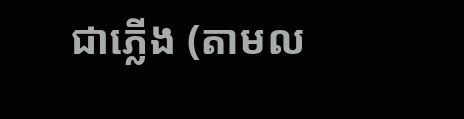ជាភ្លើង (តាមល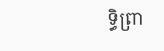ទ្ធិព្រា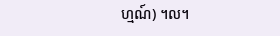ហ្មណ៍) ។ល។